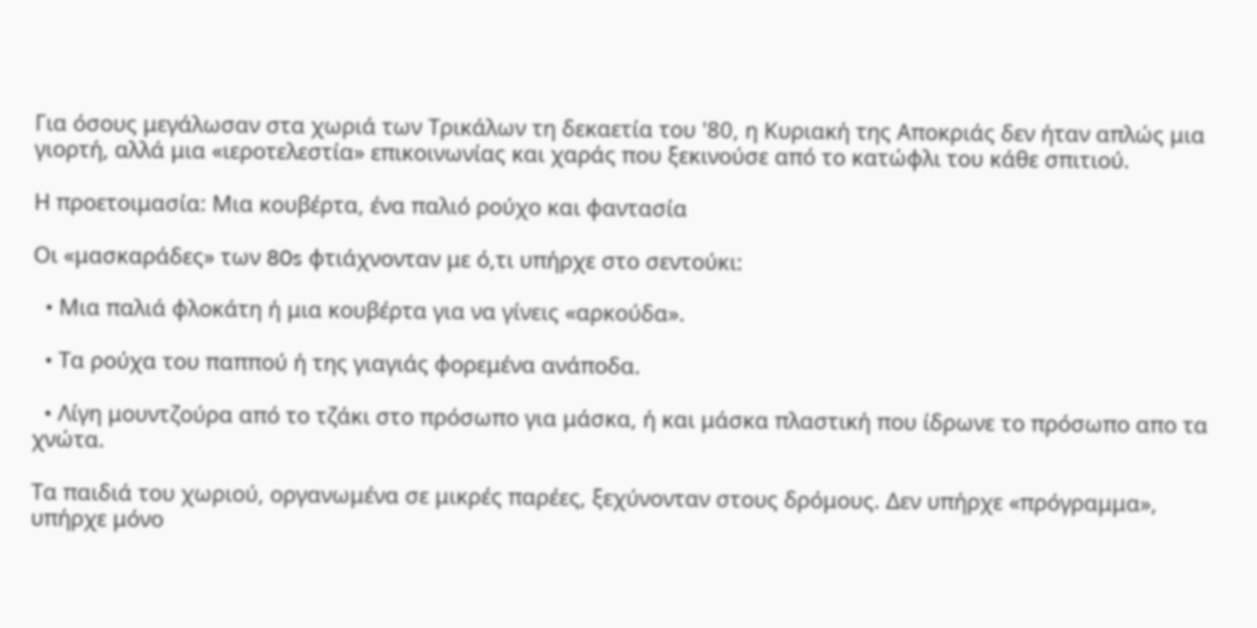Για όσους μεγάλωσαν στα χωριά των Τρικάλων τη δεκαετία του '80, η Κυριακή της Αποκριάς δεν ήταν απλώς μια γιορτή, αλλά μια «ιεροτελεστία» επικοινωνίας και χαράς που ξεκινούσε από το κατώφλι του κάθε σπιτιού.

Η προετοιμασία: Μια κουβέρτα, ένα παλιό ρούχο και φαντασία

Οι «μασκαράδες» των 80s φτιάχνονταν με ό,τι υπήρχε στο σεντούκι:

  • Μια παλιά φλοκάτη ή μια κουβέρτα για να γίνεις «αρκούδα».

  • Τα ρούχα του παππού ή της γιαγιάς φορεμένα ανάποδα.

  • Λίγη μουντζούρα από το τζάκι στο πρόσωπο για μάσκα, ή και μάσκα πλαστική που ίδρωνε το πρόσωπο απο τα χνώτα.

Τα παιδιά του χωριού, οργανωμένα σε μικρές παρέες, ξεχύνονταν στους δρόμους. Δεν υπήρχε «πρόγραμμα», υπήρχε μόνο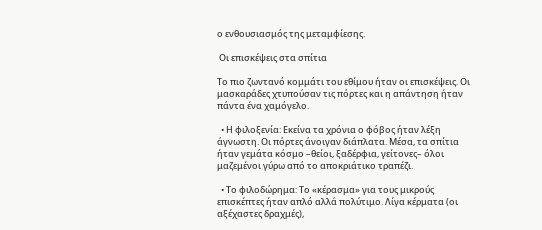ο ενθουσιασμός της μεταμφίεσης.

 Οι επισκέψεις στα σπίτια

Το πιο ζωντανό κομμάτι του εθίμου ήταν οι επισκέψεις. Οι μασκαράδες χτυπούσαν τις πόρτες και η απάντηση ήταν πάντα ένα χαμόγελο.

  • Η φιλοξενία: Εκείνα τα χρόνια ο φόβος ήταν λέξη άγνωστη. Οι πόρτες άνοιγαν διάπλατα. Μέσα, τα σπίτια ήταν γεμάτα κόσμο –θείοι, ξαδέρφια, γείτονες– όλοι μαζεμένοι γύρω από το αποκριάτικο τραπέζι.

  • Το φιλοδώρημα: Το «κέρασμα» για τους μικρούς επισκέπτες ήταν απλό αλλά πολύτιμο. Λίγα κέρματα (οι αξέχαστες δραχμές),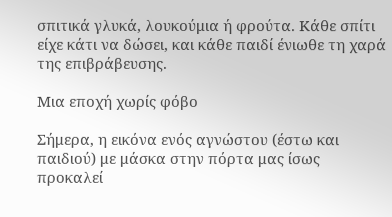σπιτικά γλυκά, λουκούμια ή φρούτα. Κάθε σπίτι είχε κάτι να δώσει, και κάθε παιδί ένιωθε τη χαρά της επιβράβευσης.

Μια εποχή χωρίς φόβο

Σήμερα, η εικόνα ενός αγνώστου (έστω και παιδιού) με μάσκα στην πόρτα μας ίσως προκαλεί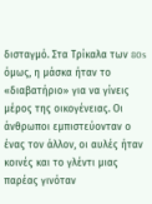δισταγμό. Στα Τρίκαλα των 80s όμως, η μάσκα ήταν το «διαβατήριο» για να γίνεις μέρος της οικογένειας. Οι άνθρωποι εμπιστεύονταν ο ένας τον άλλον, οι αυλές ήταν κοινές και το γλέντι μιας παρέας γινόταν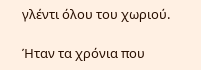γλέντι όλου του χωριού.

Ήταν τα χρόνια που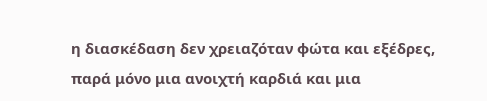η διασκέδαση δεν χρειαζόταν φώτα και εξέδρες, παρά μόνο μια ανοιχτή καρδιά και μια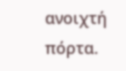ανοιχτή πόρτα.